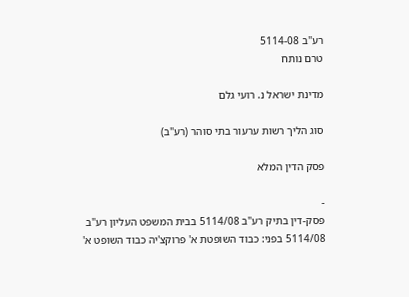רע"ב 5114-08
טרם נותח

מדינת ישראל נ. רועי גלם

סוג הליך רשות ערעור בתי סוהר (רע"ב)

פסק הדין המלא

-
פסק-דין בתיק רע"ב 5114/08 בבית המשפט העליון רע"ב 5114/08 בפני: כבוד השופטת א' פרוקצ'יה כבוד השופט א'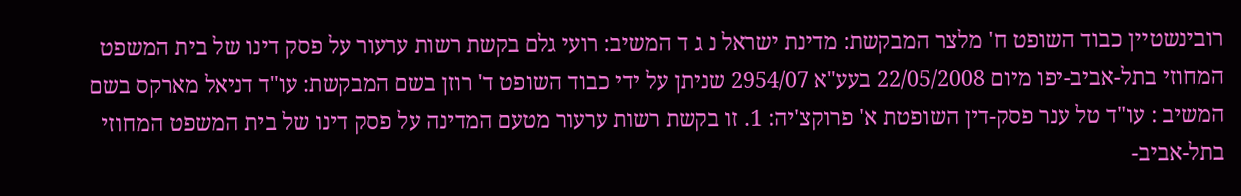רובינשטיין כבוד השופט ח' מלצר המבקשת: מדינת ישראל נ ג ד המשיב: רועי גלם בקשת רשות ערעור על פסק דינו של בית המשפט המחוזי בתל-אביב-יפו מיום 22/05/2008 בעע"א 2954/07 שניתן על ידי כבוד השופט ד' רוזן בשם המבקשת: עו"ד דניאל מארקס בשם המשיב : עו"ד טל ענר פסק-דין השופטת א' פרוקצ'יה: 1. זו בקשת רשות ערעור מטעם המדינה על פסק דינו של בית המשפט המחוזי בתל-אביב-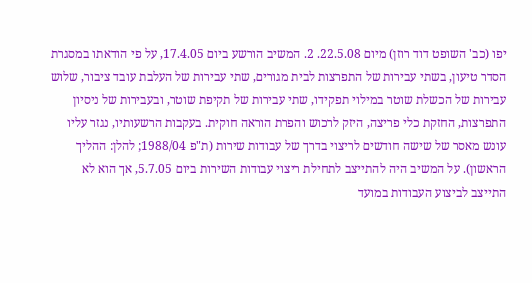יפו (כב' השופט דוד רוזן) מיום 22.5.08. 2. המשיב הורשע ביום 17.4.05, על פי הודאתו במסגרת הסדר טיעון, בשתי עבירות של התפרצות לבית מגורים, שתי עבירות של העלבת עובד ציבור, שלוש עבירות של הכשלת שוטר במילוי תפקידו, שתי עבירות של תקיפת שוטר, ובעבירות של ניסיון התפרצות, החזקת כלי פריצה, היזק לרכוש והפרת הוראה חוקית. בעקבות הרשעותיו, נגזר עליו עונש מאסר של שישה חודשים לריצוי בדרך של עבודות שירות (ת"פ 1988/04; להלן: ההליך הראשון). על המשיב היה להתייצב לתחילת ריצוי עבודות השירות ביום 5.7.05, אך הוא לא התייצב לביצוע העבודות במועד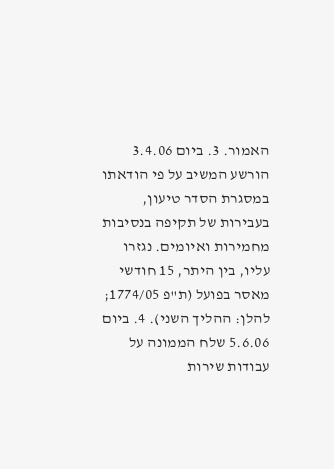האמור. 3. ביום 3.4.06 הורשע המשיב על פי הודאתו במסגרת הסדר טיעון, בעבירות של תקיפה בנסיבות מחמירות ואיומים. נגזרו עליו, בין היתר, 15 חודשי מאסר בפועל (ת"פ 1774/05; להלן: ההליך השני). 4. ביום 5.6.06 שלח הממונה על עבודות שירות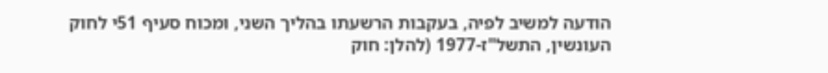הודעה למשיב לפיה, בעקבות הרשעתו בהליך השני, ומכוח סעיף 51י לחוק העונשין, התשל"ז-1977 (להלן: חוק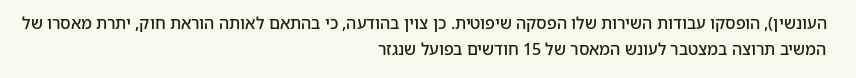העונשין), הופסקו עבודות השירות שלו הפסקה שיפוטית. כן צוין בהודעה, כי בהתאם לאותה הוראת חוק, יתרת מאסרו של המשיב תרוצה במצטבר לעונש המאסר של 15 חודשים בפועל שנגזר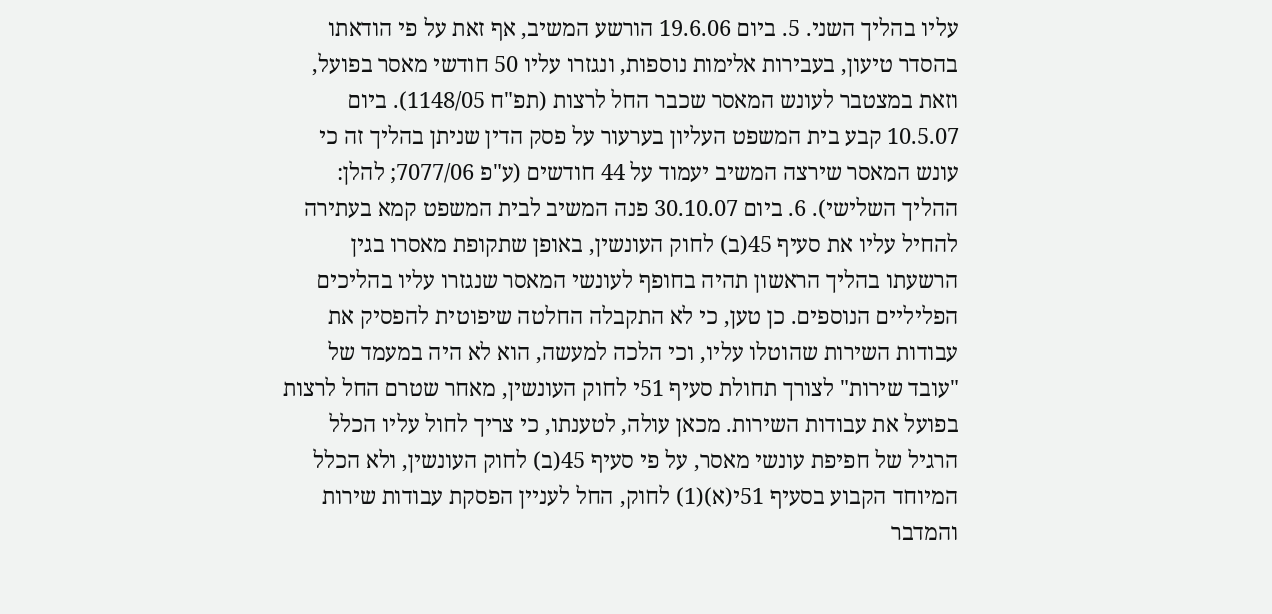עליו בהליך השני. 5. ביום 19.6.06 הורשע המשיב, אף זאת על פי הודאתו בהסדר טיעון, בעבירות אלימות נוספות, ונגזרו עליו 50 חודשי מאסר בפועל, וזאת במצטבר לעונש המאסר שכבר החל לרצות (תפ"ח 1148/05). ביום 10.5.07 קבע בית המשפט העליון בערעור על פסק הדין שניתן בהליך זה כי עונש המאסר שירצה המשיב יעמוד על 44 חודשים (ע"פ 7077/06; להלן: ההליך השלישי). 6. ביום 30.10.07 פנה המשיב לבית המשפט קמא בעתירה להחיל עליו את סעיף 45(ב) לחוק העונשין, באופן שתקופת מאסרו בגין הרשעתו בהליך הראשון תהיה בחופף לעונשי המאסר שנגזרו עליו בהליכים הפליליים הנוספים. כן טען, כי לא התקבלה החלטה שיפוטית להפסיק את עבודות השירות שהוטלו עליו, וכי הלכה למעשה, הוא לא היה במעמד של "עובד שירות" לצורך תחולת סעיף 51י לחוק העונשין, מאחר שטרם החל לרצות בפועל את עבודות השירות. מכאן עולה, לטענתו, כי צריך לחול עליו הכלל הרגיל של חפיפת עונשי מאסר, על פי סעיף 45(ב) לחוק העונשין, ולא הכלל המיוחד הקבוע בסעיף 51י(א)(1) לחוק, החל לעניין הפסקת עבודות שירות והמדבר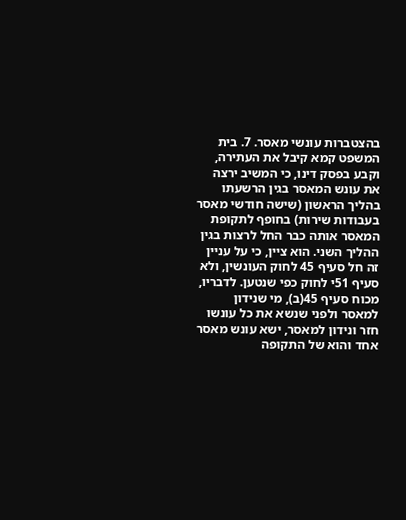בהצטברות עונשי מאסר. 7. בית המשפט קמא קיבל את העתירה, וקבע בפסק דינו, כי המשיב ירצה את עונש המאסר בגין הרשעתו בהליך הראשון (שישה חודשי מאסר בעבודות שירות) בחופף לתקופת המאסר אותה כבר החל לרצות בגין ההליך השני. הוא ציין, כי על עניין זה חל סעיף 45 לחוק העונשין, ולא סעיף 51י לחוק כפי שנטען. לדבריו, מכוח סעיף 45(ב), מי שנידון למאסר ולפני שנשא את כל עונשו חזר ונידון למאסר, ישא עונש מאסר אחד והוא של התקופה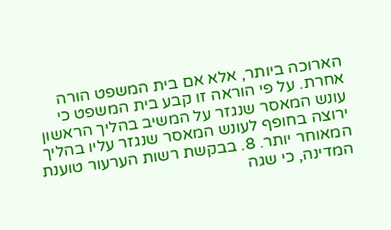הארוכה ביותר, אלא אם בית המשפט הורה אחרת. על פי הוראה זו קבע בית המשפט כי עונש המאסר שנגזר על המשיב בהליך הראשון ירוצה בחופף לעונש המאסר שנגזר עליו בהליך המאוחר יותר. 8. בבקשת רשות הערעור טוענת המדינה, כי שגה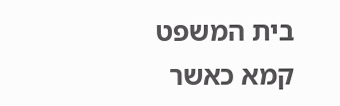בית המשפט קמא כאשר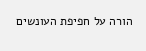הורה על חפיפת העונשים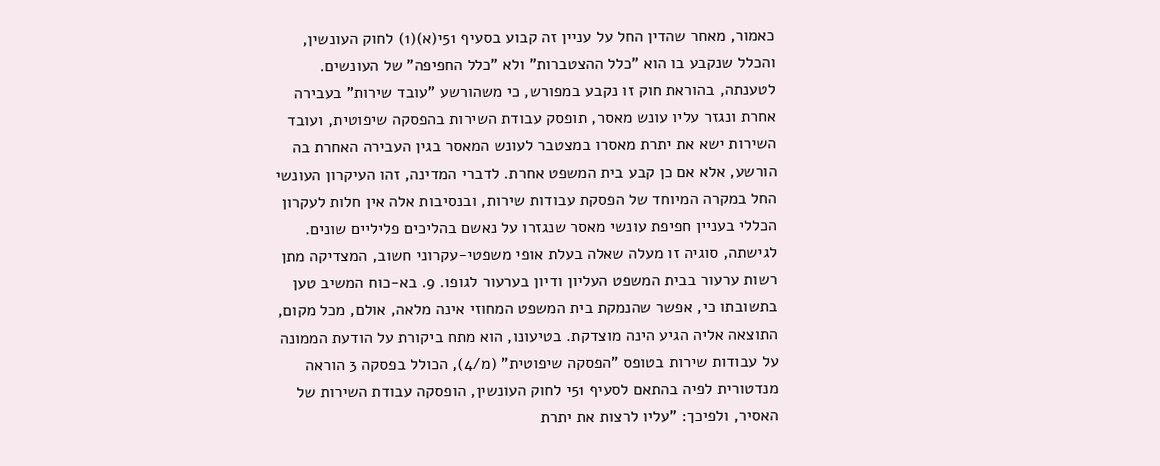כאמור, מאחר שהדין החל על עניין זה קבוע בסעיף 51י(א)(1) לחוק העונשין, והכלל שנקבע בו הוא "כלל ההצטברות" ולא "כלל החפיפה" של העונשים. לטענתה, בהוראת חוק זו נקבע במפורש, כי משהורשע "עובד שירות" בעבירה אחרת ונגזר עליו עונש מאסר, תופסק עבודת השירות בהפסקה שיפוטית, ועובד השירות ישא את יתרת מאסרו במצטבר לעונש המאסר בגין העבירה האחרת בה הורשע, אלא אם כן קבע בית המשפט אחרת. לדברי המדינה, זהו העיקרון העונשי החל במקרה המיוחד של הפסקת עבודות שירות, ובנסיבות אלה אין חלות לעקרון הכללי בעניין חפיפת עונשי מאסר שנגזרו על נאשם בהליכים פליליים שונים. לגישתה, סוגיה זו מעלה שאלה בעלת אופי משפטי-עקרוני חשוב, המצדיקה מתן רשות ערעור בבית המשפט העליון ודיון בערעור לגופו. 9. בא-כוח המשיב טען בתשובתו כי, אפשר שהנמקת בית המשפט המחוזי אינה מלאה, אולם, מכל מקום, התוצאה אליה הגיע הינה מוצדקת. בטיעונו, הוא מתח ביקורת על הודעת הממונה על עבודות שירות בטופס "הפסקה שיפוטית" (מ/4), הכולל בפסקה 3 הוראה מנדטורית לפיה בהתאם לסעיף 51י לחוק העונשין, הופסקה עבודת השירות של האסיר, ולפיכך: "עליו לרצות את יתרת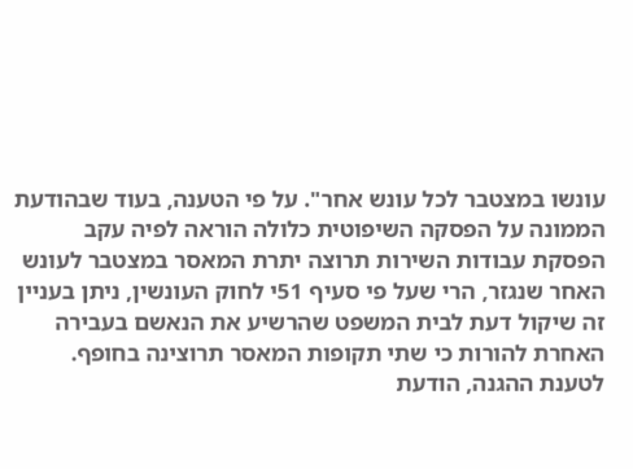עונשו במצטבר לכל עונש אחר". על פי הטענה, בעוד שבהודעת הממונה על הפסקה השיפוטית כלולה הוראה לפיה עקב הפסקת עבודות השירות תרוצה יתרת המאסר במצטבר לעונש האחר שנגזר, הרי שעל פי סעיף 51י לחוק העונשין, ניתן בעניין זה שיקול דעת לבית המשפט שהרשיע את הנאשם בעבירה האחרת להורות כי שתי תקופות המאסר תרוצינה בחופף. לטענת ההגנה, הודעת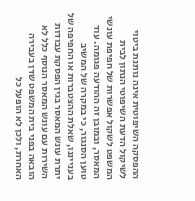ההפסקה השיפוטית אינה נותנת ביטוי לשיקול הדעת השיפוטי הנתון לבית המשפט לשקול אפשרות של חפיפת עונשי המאסר, ובמובן זה ההודעה פגומה. עוד טוען הסנגור, כי במקרה של המשיב בענייננו, שאלת ההצטברות או החפיפה של יתרת עונש המאסר בגין הפסקת עבודות השירות עם עונש המאסר הנוסף כלל לא הובאה בפני בית המשפט שדן בעבירה האחרת, ולכן לא הופעל כל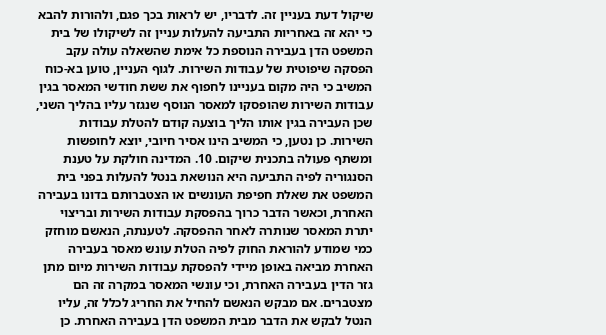שיקול דעת בעניין זה. לדבריו, יש לראות בכך פגם, ולהורות להבא כי יהא זה באחריות התביעה להעלות עניין זה לשיקולו של בית המשפט הדן בעבירה הנוספת כל אימת שהשאלה עולה עקב הפסקה שיפוטית של עבודות השירות. לגוף העניין, טוען בא-כוח המשיב כי היה מקום בעניינו לחפוף את ששת חודשי המאסר בגין עבודות השירות שהופסקו למאסר הנוסף שנגזר עליו בהליך השני, שכן העבירה בגין אותו הליך בוצעה קודם להטלת עבודות השירות. כן נטען, כי המשיב הינו אסיר חיובי, יוצא לחופשות ומשתף פעולה בתכנית שיקום. 10. המדינה חולקת על טענת הסנגוריה לפיה התביעה היא הנושאת בנטל להעלות בפני בית המשפט את שאלת חפיפת העונשים או הצטברותם בדונו בעבירה האחרת, וכאשר הדבר כרוך בהפסקת עבודות השירות ובריצוי יתרת המאסר שנותרה לאחר ההפסקה. לטענתה, הנאשם מוחזק כמי שמודע להוראת החוק לפיה הטלת עונש מאסר בעבירה האחרת מביאה באופן מיידי להפסקת עבודות השירות מיום מתן גזר הדין בעבירה האחרת, וכי עונשי המאסר במקרה זה הם מצטברים. אם מבקש הנאשם להחיל את החריג לכלל זה, עליו הנטל לבקש את הדבר מבית המשפט הדן בעבירה האחרת. כן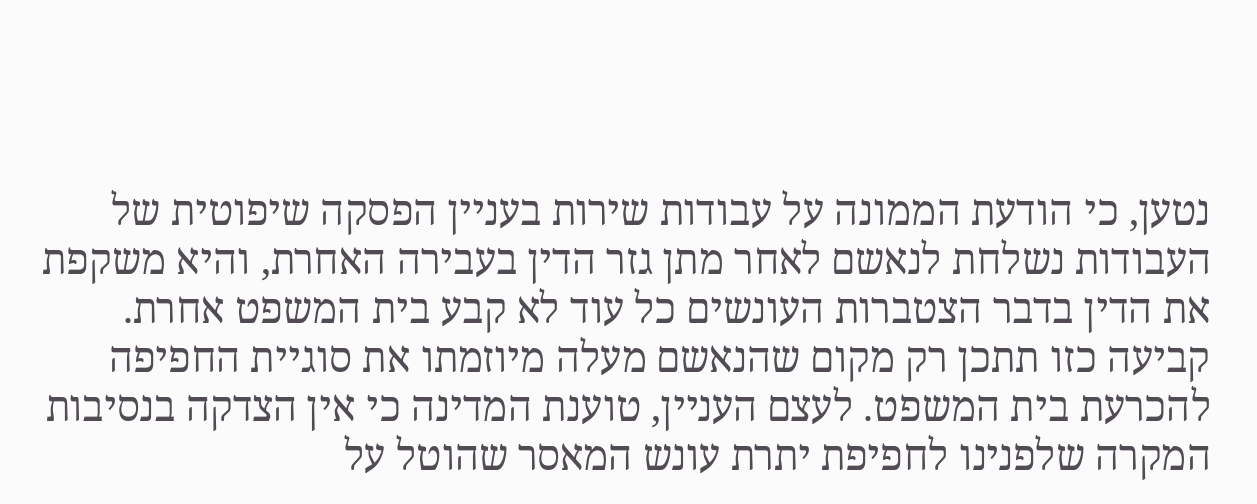נטען, כי הודעת הממונה על עבודות שירות בעניין הפסקה שיפוטית של העבודות נשלחת לנאשם לאחר מתן גזר הדין בעבירה האחרת, והיא משקפת את הדין בדבר הצטברות העונשים כל עוד לא קבע בית המשפט אחרת. קביעה כזו תתכן רק מקום שהנאשם מעלה מיוזמתו את סוגיית החפיפה להכרעת בית המשפט. לעצם העניין, טוענת המדינה כי אין הצדקה בנסיבות המקרה שלפנינו לחפיפת יתרת עונש המאסר שהוטל על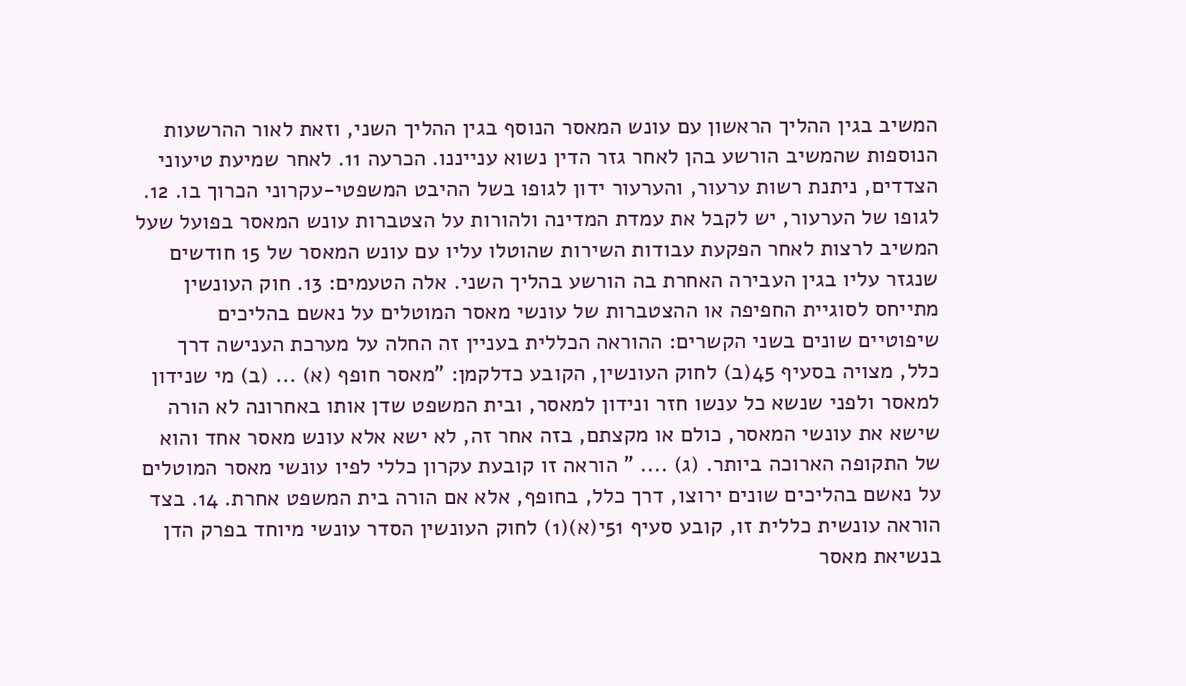המשיב בגין ההליך הראשון עם עונש המאסר הנוסף בגין ההליך השני, וזאת לאור ההרשעות הנוספות שהמשיב הורשע בהן לאחר גזר הדין נשוא ענייננו. הכרעה 11. לאחר שמיעת טיעוני הצדדים, ניתנת רשות ערעור, והערעור ידון לגופו בשל ההיבט המשפטי-עקרוני הכרוך בו. 12. לגופו של הערעור, יש לקבל את עמדת המדינה ולהורות על הצטברות עונש המאסר בפועל שעל המשיב לרצות לאחר הפקעת עבודות השירות שהוטלו עליו עם עונש המאסר של 15 חודשים שנגזר עליו בגין העבירה האחרת בה הורשע בהליך השני. אלה הטעמים: 13. חוק העונשין מתייחס לסוגיית החפיפה או ההצטברות של עונשי מאסר המוטלים על נאשם בהליכים שיפוטיים שונים בשני הקשרים: ההוראה הכללית בעניין זה החלה על מערכת הענישה דרך כלל, מצויה בסעיף 45(ב) לחוק העונשין, הקובע כדלקמן: "מאסר חופף (א) ... (ב) מי שנידון למאסר ולפני שנשא כל ענשו חזר ונידון למאסר, ובית המשפט שדן אותו באחרונה לא הורה שישא את עונשי המאסר, כולם או מקצתם, בזה אחר זה, לא ישא אלא עונש מאסר אחד והוא של התקופה הארוכה ביותר. (ג) .... " הוראה זו קובעת עקרון כללי לפיו עונשי מאסר המוטלים על נאשם בהליכים שונים ירוצו, דרך כלל, בחופף, אלא אם הורה בית המשפט אחרת. 14. בצד הוראה עונשית כללית זו, קובע סעיף 51י(א)(1) לחוק העונשין הסדר עונשי מיוחד בפרק הדן בנשיאת מאסר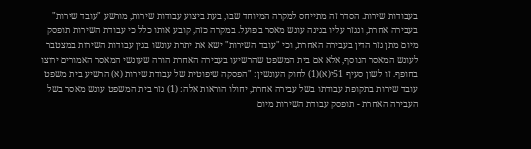בעבודות שירות. הסדר זה מתייחס למקרה המיוחד שבו, בעת ביצוע עבודות שירות, מורשע "עובד שירות" בעבירה אחרת, ונגזר עליו בגינה עונש מאסר בפועל. במקרה כזה, קובע אותו כלל כי עבודת השירות תופסק מיום מתן גזר הדין בעבירה האחרת, וכי "עובד השירות" ישא את יתרת עונשו בגין עבודות השירות במצטבר לעונש המאסר הנוסף, אלא אם בית המשפט שהרשיעו בעבירה האחרת הורה שעונשי המאסר האמורים ירוצו בחופף. זו לשון סעיף 51י(א)(1) לחוק העונשין: "הפסקה שיפוטית של עבודת שירות (א) הרשיע בית משפט עובד שירות בתקופת עבודתו בשל עבירה אחרת, יחולו הוראות אלה: (1) גזר בית המשפט עונש מאסר בשל העבירה האחרת - תופסק עבודת השירות מיום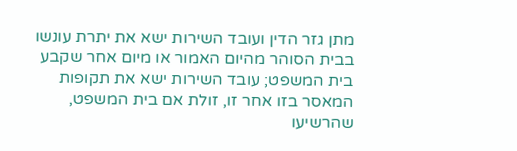מתן גזר הדין ועובד השירות ישא את יתרת עונשו בבית הסוהר מהיום האמור או מיום אחר שקבע בית המשפט; עובד השירות ישא את תקופות המאסר בזו אחר זו, זולת אם בית המשפט, שהרשיעו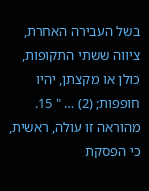בשל העבירה האחרת, ציווה ששתי התקופות, כולן או מקצתן, יהיו חופפות; (2) … " 15. מהוראה זו עולה, ראשית, כי הפסקת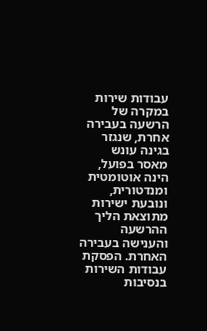עבודות שירות במקרה של הרשעה בעבירה אחרת, שנגזר בגינה עונש מאסר בפועל, הינה אוטומטית ומנדטורית, ונובעת ישירות מתוצאת הליך ההרשעה והענישה בעבירה האחרת. הפסקת עבודות השירות בנסיבות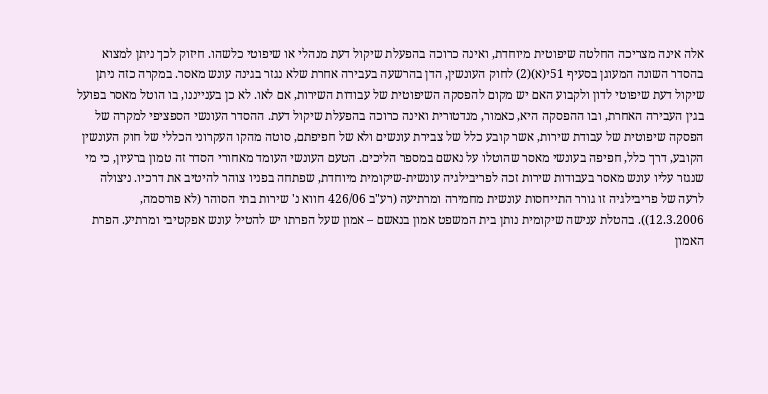אלה אינה מצריכה החלטה שיפוטית מיוחדת, ואינה כרוכה בהפעלת שיקול דעת מנהלי או שיפוטי כלשהו. חיזוק לכך ניתן למצוא בהסדר השונה המעוגן בסעיף 51י(א)(2) לחוק העונשין, הדן בהרשעה בעבירה אחרת שלא נגזר בגינה עונש מאסר. במקרה כזה ניתן שיקול דעת שיפוטי לדון ולקבוע האם יש מקום להפסקה השיפוטית של עבודות השירות, אם לאו. לא כן בענייננו, בו הוטל מאסר בפועל בגין העבירה האחרת, ובו ההפסקה היא, כאמור, מנדטורית ואינה כרוכה בהפעלת שיקול דעת. ההסדר העונשי הספציפי למקרה של הפסקה שיפוטית של עבודת שירות, אשר קובע כלל של צבירת עונשים ולא של חפיפתם, סוטה מהקו העקרוני הכללי של חוק העונשין הקובע, דרך כלל, חפיפה בעונשי מאסר שהוטלו על נאשם במספר הליכים. הטעם העונשי העומד מאחורי הסדר זה טמון ברעיון, כי מי שנגזר עליו עונש מאסר בעבודות שירות זכה לפריבילגיה עונשית-שיקומית מיוחדת, שפתחה בפניו צוהר להיטיב את דרכיו. ניצולה לרעה של פריבילגיה זו גורר התייחסות עונשית מחמירה ומרתיעה (רע"ב 426/06 חווא נ' שירות בתי הסוהר (לא פורסמה, 12.3.2006)). בהטלת ענישה שיקומית נותן בית המשפט אמון בנאשם – אמון שעל הפרתו יש להטיל עונש אפקטיבי ומרתיע. הפרת האמון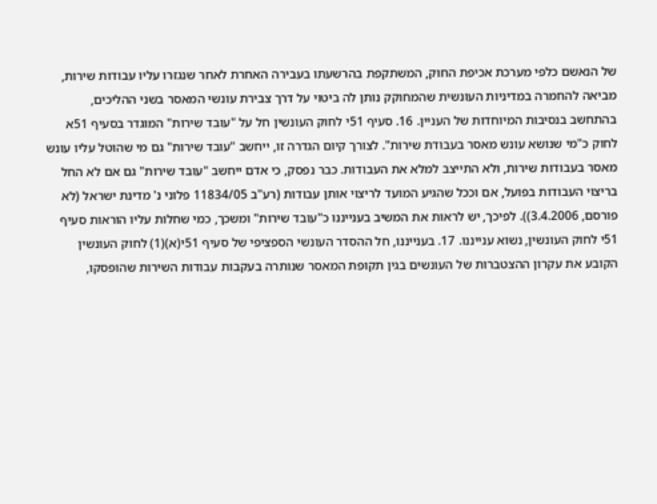של הנאשם כלפי מערכת אכיפת החוק, המשתקפת בהרשעתו בעבירה האחרת לאחר שנגזרו עליו עבודות שירות, מביאה להחמרה במדיניות העונשית שהמחוקק נותן לה ביטוי על דרך צבירת עונשי המאסר בשני ההליכים, בהתחשב בנסיבות המיוחדות של העניין. 16. סעיף 51י לחוק העונשין חל על "עובד שירות" המוגדר בסעיף 51א לחוק כ"מי שנושא עונש מאסר בעבודת שירות". לצורך קיום הגדרה זו, ייחשב "עובד שירות" גם מי שהוטל עליו עונש מאסר בעבודות שירות, ולא התייצב למלא את העבודות. כבר נפסק, כי אדם ייחשב "עובד שירות" גם אם לא החל בריצוי העבודות בפועל, אם וככל שהגיע המועד לריצוי אותן עבודות (רע"ב 11834/05 פלוני נ' מדינת ישראל (לא פורסם, 3.4.2006)). לפיכך, יש לראות את המשיב בענייננו כ"עובד שירות" ומשכך, כמי שחלות עליו הוראות סעיף 51י לחוק העונשין, נשוא ענייננו. 17. בענייננו, חל ההסדר העונשי הספציפי של סעיף 51י(א)(1) לחוק העונשין הקובע את עקרון ההצטברות של העונשים בגין תקופת המאסר שנותרה בעקבות עבודות השירות שהופסקו,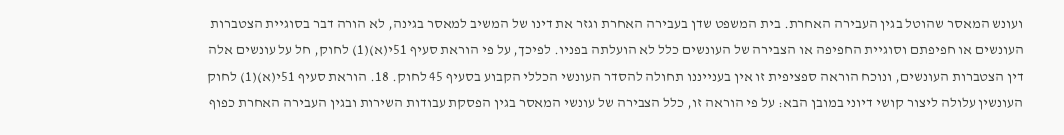ועונש המאסר שהוטל בגין העבירה האחרת. בית המשפט שדן בעבירה האחרת וגזר את דינו של המשיב למאסר בגינה, לא הורה דבר בסוגיית הצטברות העונשים או חפיפתם וסוגיית החפיפה או הצבירה של העונשים כלל לא הועלתה בפניו. לפיכך, על פי הוראת סעיף 51י(א)(1) לחוק, חל על עונשים אלה דין הצטברות העונשים, ונוכח הוראה ספציפית זו אין בענייננו תחולה להסדר העונשי הכללי הקבוע בסעיף 45 לחוק. 18. הוראת סעיף 51י(א)(1) לחוק העונשין עלולה ליצור קושי דיוני במובן הבא: על פי הוראה זו, כלל הצבירה של עונשי המאסר בגין הפסקת עבודות השירות ובגין העבירה האחרת כפוף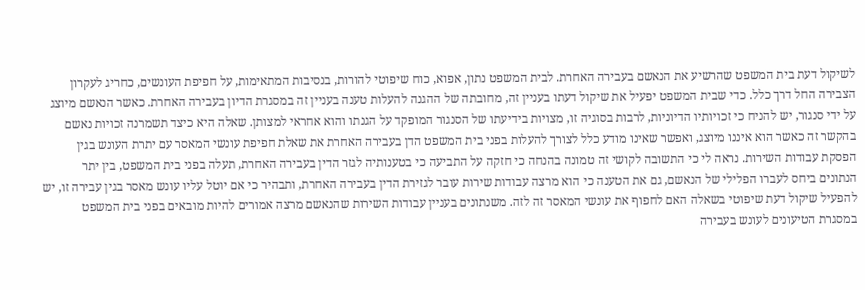לשיקול דעת בית המשפט שהרשיע את הנאשם בעבירה האחרת. לבית המשפט נתון, אפוא, כוח שיפוטי להורות, בנסיבות המתאימות, על חפיפת העונשים, כחריג לעקרון הצבירה החל דרך כלל. כדי שבית המשפט יפעיל את שיקול דעתו בעניין זה, מחובתה של ההגנה להעלות טענה בעניין זה במסגרת הדיון בעבירה האחרת. כאשר הנאשם מיוצג על ידי סנגור, יש להניח כי זכויותיו הדיוניות, לרבות בסוגיה זו, מצויות בידיעתו של הסנגור המופקד על הגנתו והוא אחראי למצותן. שאלה היא כיצד תשמרנה זכויות נאשם בהקשר זה כאשר הוא איננו מיוצג, ואפשר שאינו מודע כלל לצורך להעלות בפני בית המשפט הדן בעבירה האחרת את שאלת חפיפת עונשי המאסר עם יתרת העונש בגין הפסקת עבודות השירות. נראה לי כי התשובה לקושי זה טמונה בהנחה כי חזקה על התביעה כי בטענותיה לגזר הדין בעבירה האחרת, תעלה בפני בית המשפט, בין יתר הנתונים ביחס לעברו הפלילי של הנאשם, גם את הטענה כי הוא מרצה עבודות שירות עובר לגזירת הדין בעבירה האחרת, ותבהיר כי אם יוטל עליו עונש מאסר בגין עבירה זו, יש להפעיל שיקול דעת שיפוטי בשאלה האם לחפוף את עונשי המאסר זה לזה. משנתונים בעניין עבודות השירות שהנאשם מרצה אמורים להיות מובאים בפני בית המשפט במסגרת הטיעונים לעונש בעבירה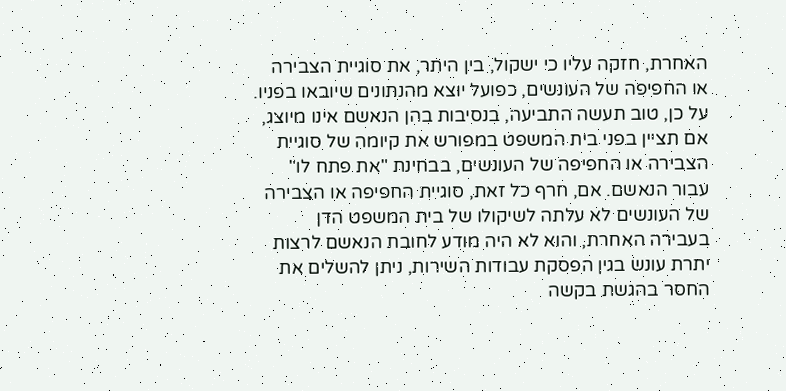האחרת, חזקה עליו כי ישקול, בין היתר, את סוגיית הצבירה או החפיפה של העונשים, כפועל יוצא מהנתונים שיובאו בפניו. על כן, טוב תעשה התביעה, בנסיבות בהן הנאשם אינו מיוצג, אם תציין בפני בית המשפט במפורש את קיומה של סוגיית הצבירה או החפיפה של העונשים, בבחינת "את פתח לו" עבור הנאשם. אם, חרף כל זאת, סוגיית החפיפה או הצבירה של העונשים לא עלתה לשיקולו של בית המשפט הדן בעבירה האחרת, והוא לא היה מודע לחובת הנאשם לרצות יתרת עונש בגין הפסקת עבודות השירות, ניתן להשלים את החסר בהגשת בקשה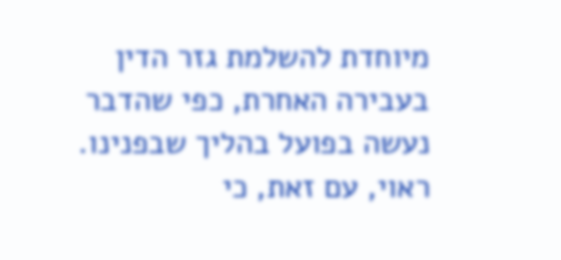מיוחדת להשלמת גזר הדין בעבירה האחרת, כפי שהדבר נעשה בפועל בהליך שבפנינו. ראוי, עם זאת, כי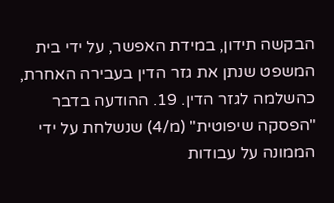הבקשה תידון, במידת האפשר, על ידי בית המשפט שנתן את גזר הדין בעבירה האחרת, כהשלמה לגזר הדין. 19. ההודעה בדבר "הפסקה שיפוטית" (מ/4) שנשלחת על ידי הממונה על עבודות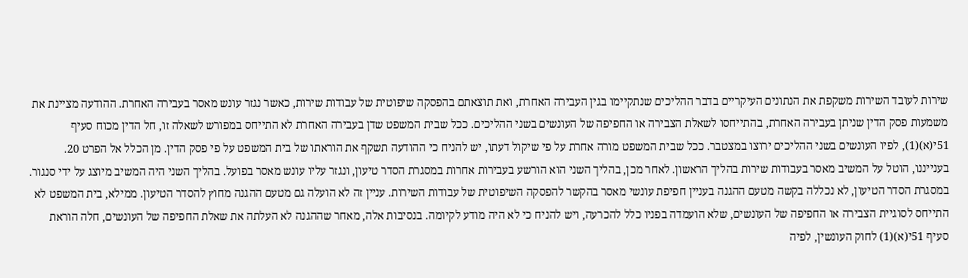שירות לעובד השירות משקפת את הנתונים העיקריים בדבר ההליכים שנתקיימו בגין העבירה האחרת, ואת תוצאתם בהפסקה שיפוטית של עבודות שירות, כאשר נגזר עונש מאסר בעבירה האחרת. ההודעה מציינת את משמעות פסק הדין שניתן בעבירה האחרת, בהתייחסו לשאלת הצבירה או החפיפה של העונשים בשני ההליכים. ככל שבית המשפט שדן בעבירה האחרת לא התייחס במפורש לשאלה זו, חל הדין מכוח סעיף 51י(א)(1), לפיו העונשים בשני ההליכים ירוצו במצטבר. ככל שבית המשפט מורה אחרת על פי שיקול דעתו, יש להניח כי ההודעה תשקף את הוראתו של בית המשפט על פי פסק הדין. מן הכלל אל הפרט 20. בענייננו, הוטל על המשיב מאסר בעבודות שירות בהליך הראשון. לאחר מכן, בהליך השני הוא הורשע בעבירות אחרות במסגרת הסדר טיעון, ונגזר עליו עונש מאסר בפועל. בהליך השני היה המשיב מיוצג על ידי סנגור. במסגרת הסדר הטיעון, לא נכללה בקשה מטעם ההגנה בעניין חפיפת עונשי מאסר בהקשר להפסקה השיפוטית של עבודות השירות. עניין זה לא הועלה גם מטעם ההגנה מחוץ להסדר הטיעון. ממילא, בית המשפט לא התייחס לסוגיית הצבירה או החפיפה של העונשים, שלא הועמדה בפניו כלל להכרעה, ויש להניח כי לא היה מודע לקיומה. בנסיבות אלה, מאחר שההגנה לא העלתה את שאלת החפיפה של העונשים, חלה הוראת סעיף 51י(א)(1) לחוק העונשין, לפיה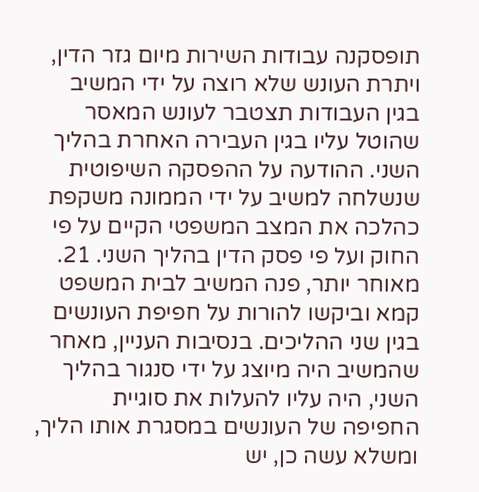תופסקנה עבודות השירות מיום גזר הדין, ויתרת העונש שלא רוצה על ידי המשיב בגין העבודות תצטבר לעונש המאסר שהוטל עליו בגין העבירה האחרת בהליך השני. ההודעה על ההפסקה השיפוטית שנשלחה למשיב על ידי הממונה משקפת כהלכה את המצב המשפטי הקיים על פי החוק ועל פי פסק הדין בהליך השני. 21. מאוחר יותר, פנה המשיב לבית המשפט קמא וביקשו להורות על חפיפת העונשים בגין שני ההליכים. בנסיבות העניין, מאחר שהמשיב היה מיוצג על ידי סנגור בהליך השני, היה עליו להעלות את סוגיית החפיפה של העונשים במסגרת אותו הליך, ומשלא עשה כן, יש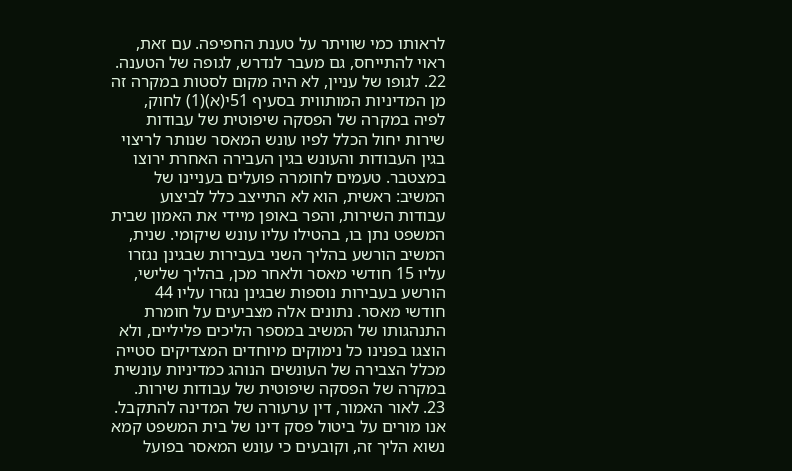לראותו כמי שוויתר על טענת החפיפה. עם זאת, ראוי להתייחס, גם מעבר לנדרש, לגופה של הטענה. 22. לגופו של עניין, לא היה מקום לסטות במקרה זה מן המדיניות המותווית בסעיף 51י(א)(1) לחוק, לפיה במקרה של הפסקה שיפוטית של עבודות שירות יחול הכלל לפיו עונש המאסר שנותר לריצוי בגין העבודות והעונש בגין העבירה האחרת ירוצו במצטבר. טעמים לחומרה פועלים בעניינו של המשיב: ראשית, הוא לא התייצב כלל לביצוע עבודות השירות, והפר באופן מיידי את האמון שבית המשפט נתן בו, בהטילו עליו עונש שיקומי. שנית, המשיב הורשע בהליך השני בעבירות שבגינן נגזרו עליו 15 חודשי מאסר ולאחר מכן, בהליך שלישי, הורשע בעבירות נוספות שבגינן נגזרו עליו 44 חודשי מאסר. נתונים אלה מצביעים על חומרת התנהגותו של המשיב במספר הליכים פליליים, ולא הוצגו בפנינו כל נימוקים מיוחדים המצדיקים סטייה מכלל הצבירה של העונשים הנוהג כמדיניות עונשית במקרה של הפסקה שיפוטית של עבודות שירות. 23. לאור האמור, דין ערעורה של המדינה להתקבל. אנו מורים על ביטול פסק דינו של בית המשפט קמא נשוא הליך זה, וקובעים כי עונש המאסר בפועל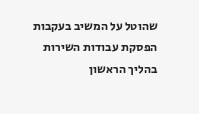שהוטל על המשיב בעקבות הפסקת עבודות השירות בהליך הראשון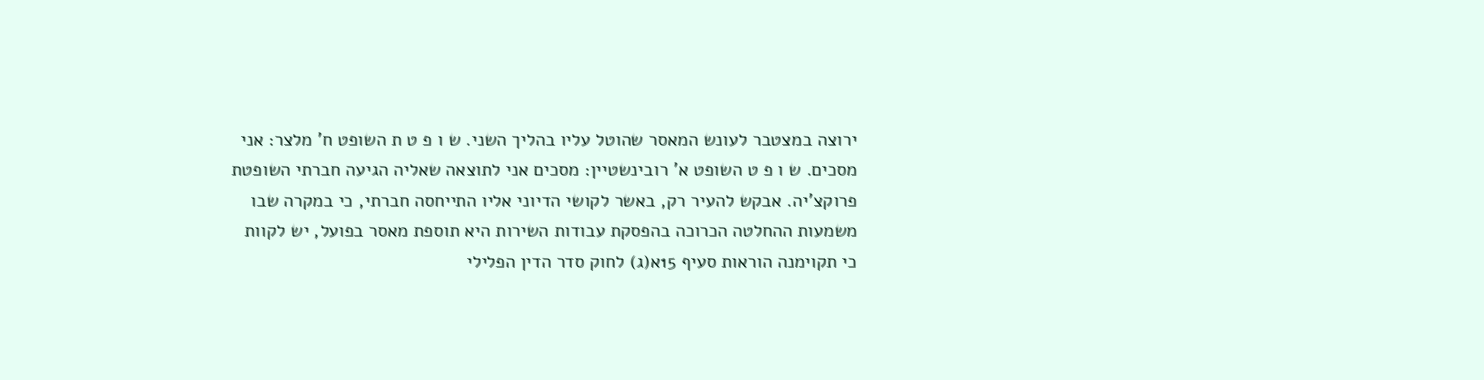ירוצה במצטבר לעונש המאסר שהוטל עליו בהליך השני. ש ו פ ט ת השופט ח' מלצר: אני מסכים. ש ו פ ט השופט א' רובינשטיין: מסכים אני לתוצאה שאליה הגיעה חברתי השופטת פרוקצ'יה. אבקש להעיר רק, באשר לקושי הדיוני אליו התייחסה חברתי, כי במקרה שבו משמעות ההחלטה הכרוכה בהפסקת עבודות השירות היא תוספת מאסר בפועל, יש לקוות כי תקוימנה הוראות סעיף 15א(ג) לחוק סדר הדין הפלילי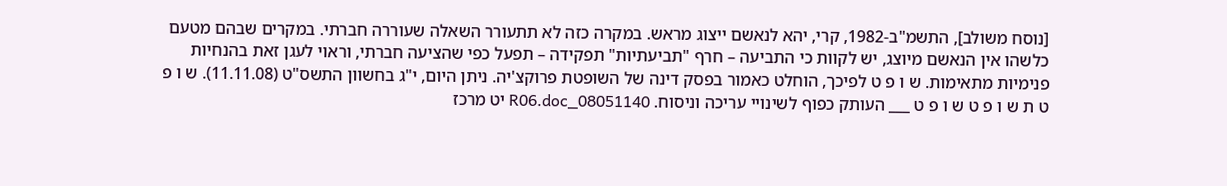[נוסח משולב], התשמ"ב-1982, קרי, יהא לנאשם ייצוג מראש. במקרה כזה לא תתעורר השאלה שעוררה חברתי. במקרים שבהם מטעם כלשהו אין הנאשם מיוצג, יש לקוות כי התביעה – חרף "תביעתיות" תפקידה – תפעל כפי שהציעה חברתי, וראוי לעגן זאת בהנחיות פנימיות מתאימות. ש ו פ ט לפיכך, הוחלט כאמור בפסק דינה של השופטת פרוקצ'יה. ניתן היום, י"ג בחשוון התשס"ט (11.11.08). ש ו פ ט ת ש ו פ ט ש ו פ ט ___ העותק כפוף לשינויי עריכה וניסוח. 08051140_R06.doc יט מרכז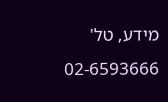מידע, טל' 02-6593666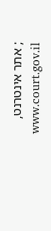; אתר אינטרנט, www.court.gov.il